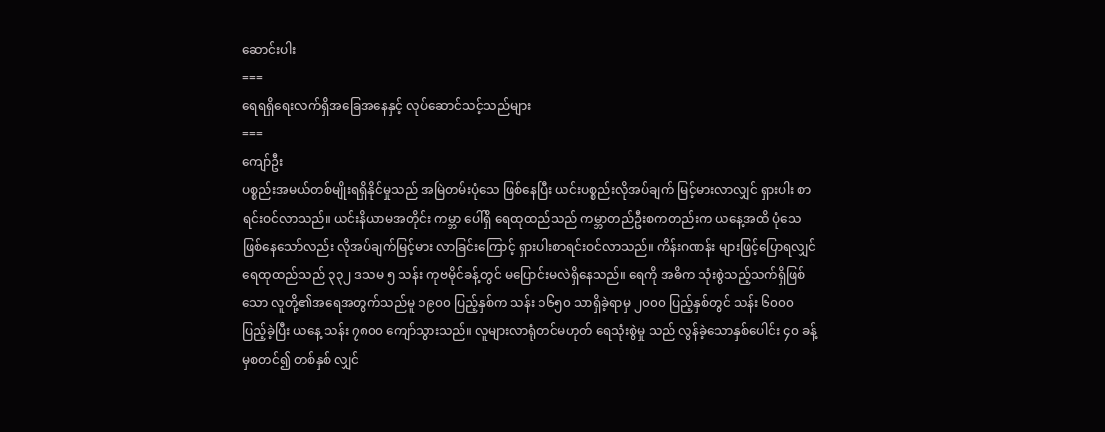ဆောင်းပါး
===
ရေရရှိရေးလက်ရှိအခြေအနေနှင့် လုပ်ဆောင်သင့်သည်များ
===
ကျော်ဦး
ပစ္စည်းအမယ်တစ်မျိုးရရှိနိုင်မှုသည် အမြဲတမ်းပုံသေ ဖြစ်နေပြီး ယင်းပစ္စည်းလိုအပ်ချက် မြင့်မားလာလျှင် ရှားပါး စာရင်းဝင်လာသည်။ ယင်းနိယာမအတိုင်း ကမ္ဘာ ပေါ်ရှိ ရေထုထည်သည် ကမ္ဘာတည်ဦးစကတည်းက ယနေ့အထိ ပုံသေဖြစ်နေသော်လည်း လိုအပ်ချက်မြင့်မား လာခြင်းကြောင့် ရှားပါးစာရင်းဝင်လာသည်။ ကိန်းဂဏန်း များဖြင့်ပြောရလျှင် ရေထုထည်သည် ၃၃၂ ဒသမ ၅ သန်း ကုဗမိုင်ခန့်တွင် မပြောင်းမလဲရှိနေသည်။ ရေကို အဓိက သုံးစွဲသည့်သက်ရှိဖြစ်သော လူတို့၏အရေအတွက်သည်မူ ၁၉၀၀ ပြည့်နှစ်က သန်း ၁၆၅၀ သာရှိခဲ့ရာမှ ၂၀၀၀ ပြည့်နှစ်တွင် သန်း ၆၀၀၀ ပြည့်ခဲ့ပြီး ယနေ့ သန်း ၇၈၀၀ ကျော်သွားသည်။ လူများလာရုံတင်မဟုတ် ရေသုံးစွဲမှု သည် လွန်ခဲ့သောနှစ်ပေါင်း ၄၀ ခန့်မှစတင်၍ တစ်နှစ် လျှင်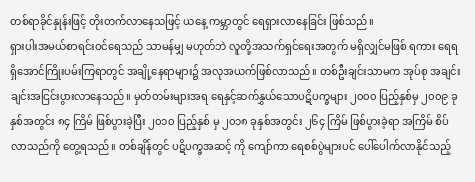တစ်ရာခိုင်နှုန်းဖြင့် တိုးတက်လာနေသဖြင့် ယနေ့ ကမ္ဘာတွင် ရေရှားလာနေခြင်း ဖြစ်သည်။
ရှားပါးအမယ်စာရင်းဝင်ရေသည် သာမန်မျှ မဟုတ်ဘဲ လူတို့အသက်ရှင်ရေးအတွက် မရှိလျှင်မဖြစ် ရကား ရေရရှိအောင်ကြိုးပမ်းကြရာတွင် အချို့နေရာများ၌ အလုအယက်ဖြစ်လာသည်။ တစ်ဦးချင်းသာမက အုပ်စု အချင်းချင်းအငြင်းပွားလာနေသည်။ မှတ်တမ်းများအရ ရေနှင့်ဆက်နွှယ်သောပဋိပက္ခများ ၂၀၀၀ ပြည့်နှစ်မှ ၂၀၀၉ ခုနှစ်အတွင်း ၈၄ ကြိမ် ဖြစ်ပွားခဲ့ပြီး ၂၀၁၀ ပြည့်နှစ် မှ ၂၀၁၈ ခုနှစ်အတွင်း ၂၆၄ ကြိမ် ဖြစ်ပွားခဲ့ရာ အကြိမ် စိပ်လာသည်ကို တွေ့ရသည်။ တစ်ချိန်တွင် ပဋိပက္ခအဆင့် ကို ကျော်ကာ ရေစစ်ပွဲများပင် ပေါ်ပေါက်လာနိုင်သည့်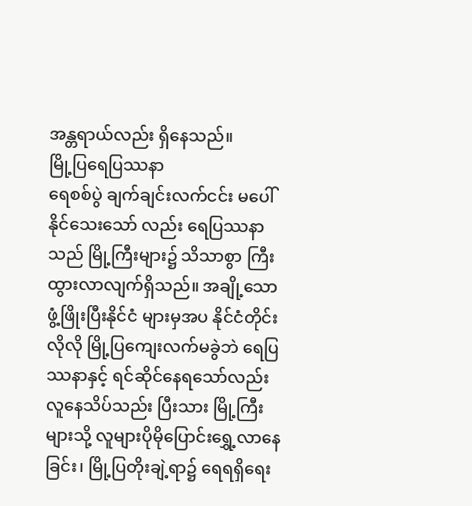အန္တရာယ်လည်း ရှိနေသည်။
မြို့ပြရေပြဿနာ
ရေစစ်ပွဲ ချက်ချင်းလက်ငင်း မပေါ်နိုင်သေးသော် လည်း ရေပြဿနာသည် မြို့ကြီးများ၌ သိသာစွာ ကြီးထွားလာလျက်ရှိသည်။ အချို့သော ဖွံ့ဖြိုးပြီးနိုင်ငံ များမှအပ နိုင်ငံတိုင်းလိုလို မြို့ပြကျေးလက်မခွဲဘဲ ရေပြဿနာနှင့် ရင်ဆိုင်နေရသော်လည်း လူနေသိပ်သည်း ပြီးသား မြို့ကြီးများသို့ လူများပိုမိုပြောင်းရွှေ့လာနေခြင်း၊ မြို့ပြတိုးချဲ့ရာ၌ ရေရရှိရေး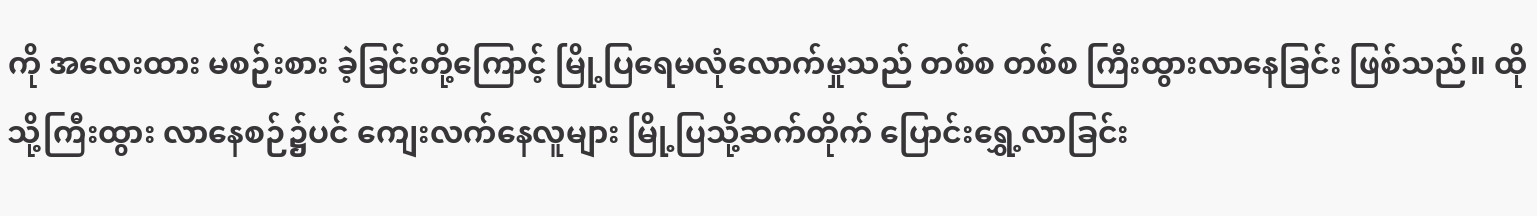ကို အလေးထား မစဉ်းစား ခဲ့ခြင်းတို့ကြောင့် မြို့ပြရေမလုံလောက်မှုသည် တစ်စ တစ်စ ကြီးထွားလာနေခြင်း ဖြစ်သည်။ ထိုသို့ကြီးထွား လာနေစဉ်၌ပင် ကျေးလက်နေလူများ မြို့ပြသို့ဆက်တိုက် ပြောင်းရွှေ့လာခြင်း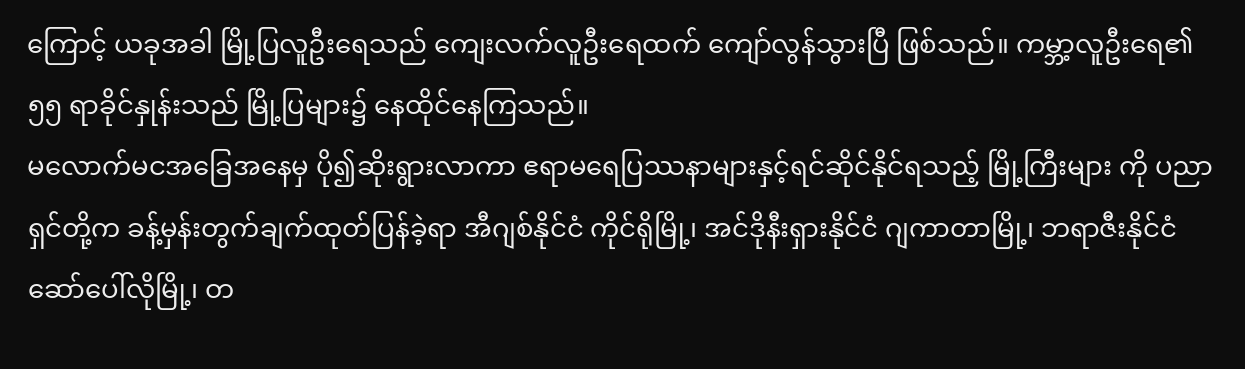ကြောင့် ယခုအခါ မြို့ပြလူဦးရေသည် ကျေးလက်လူဦးရေထက် ကျော်လွန်သွားပြီ ဖြစ်သည်။ ကမ္ဘာ့လူဦးရေ၏ ၅၅ ရာခိုင်နှုန်းသည် မြို့ပြများ၌ နေထိုင်နေကြသည်။
မလောက်မငအခြေအနေမှ ပို၍ဆိုးရွားလာကာ ဧရာမရေပြဿနာများနှင့်ရင်ဆိုင်နိုင်ရသည့် မြို့ကြီးများ ကို ပညာရှင်တို့က ခန့်မှန်းတွက်ချက်ထုတ်ပြန်ခဲ့ရာ အီဂျစ်နိုင်ငံ ကိုင်ရိုမြို့၊ အင်ဒိုနီးရှားနိုင်ငံ ဂျကာတာမြို့၊ ဘရာဇီးနိုင်ငံ ဆော်ပေါ်လိုမြို့၊ တ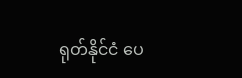ရုတ်နိုင်ငံ ပေ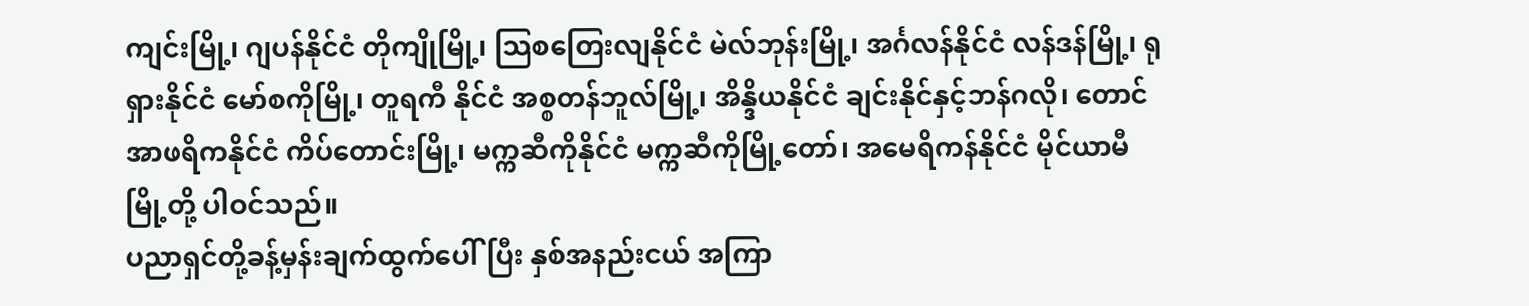ကျင်းမြို့၊ ဂျပန်နိုင်ငံ တိုကျိုမြို့၊ သြစတြေးလျနိုင်ငံ မဲလ်ဘုန်းမြို့၊ အင်္ဂလန်နိုင်ငံ လန်ဒန်မြို့၊ ရုရှားနိုင်ငံ မော်စကိုမြို့၊ တူရကီ နိုင်ငံ အစ္စတန်ဘူလ်မြို့၊ အိန္ဒိယနိုင်ငံ ချင်းနိုင်နှင့်ဘန်ဂလို၊ တောင်အာဖရိကနိုင်ငံ ကိပ်တောင်းမြို့၊ မက္ကဆီကိုနိုင်ငံ မက္ကဆီကိုမြို့တော်၊ အမေရိကန်နိုင်ငံ မိုင်ယာမီမြို့တို့ ပါဝင်သည်။
ပညာရှင်တို့ခန့်မှန်းချက်ထွက်ပေါ်ပြီး နှစ်အနည်းငယ် အကြာ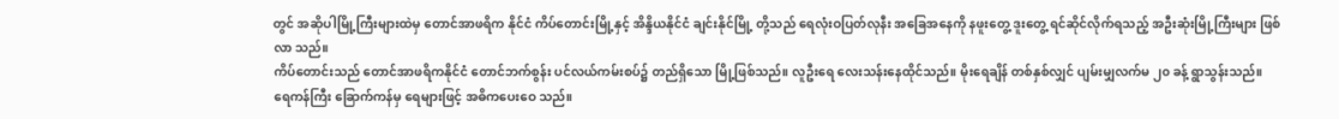တွင် အဆိုပါမြို့ကြီးများထဲမှ တောင်အာဖရိက နိုင်ငံ ကိပ်တောင်းမြို့နှင့် အိန္ဒိယနိုင်ငံ ချင်းနိုင်မြို့ တို့သည် ရေလုံးဝပြတ်လုနီး အခြေအနေကို နဖူးတွေ့ ဒူးတွေ့ ရင်ဆိုင်လိုက်ရသည့် အဦးဆုံးမြို့ကြီးများ ဖြစ်လာ သည်။
ကိပ်တောင်းသည် တောင်အာဖရိကနိုင်ငံ တောင်ဘက်စွန်း ပင်လယ်ကမ်းစပ်၌ တည်ရှိသော မြို့ဖြစ်သည်။ လူဦးရေ လေးသန်းနေထိုင်သည်။ မိုးရေချိန် တစ်နှစ်လျှင် ပျမ်းမျှလက်မ ၂၀ ခန့် ရွာသွန်းသည်။ ရေကန်ကြီး ခြောက်ကန်မှ ရေများဖြင့် အဓိကပေးဝေ သည်။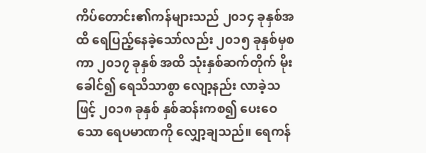ကိပ်တောင်း၏ကန်များသည် ၂၀၁၄ ခုနှစ်အထိ ရေပြည့်နေခဲ့သော်လည်း ၂၀၁၅ ခုနှစ်မှစကာ ၂၀၁၇ ခုနှစ် အထိ သုံးနှစ်ဆက်တိုက် မိုးခေါင်၍ ရေသိသာစွာ လျော့နည်း လာခဲ့သဖြင့် ၂၀၁၈ ခုနှစ် နှစ်ဆန်းကစ၍ ပေးဝေသော ရေပမာဏကို လျှော့ချသည်။ ရေကန်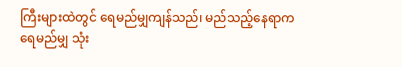ကြီးများထဲတွင် ရေမည်မျှကျန်သည်၊ မည်သည့်နေရာက ရေမည်မျှ သုံး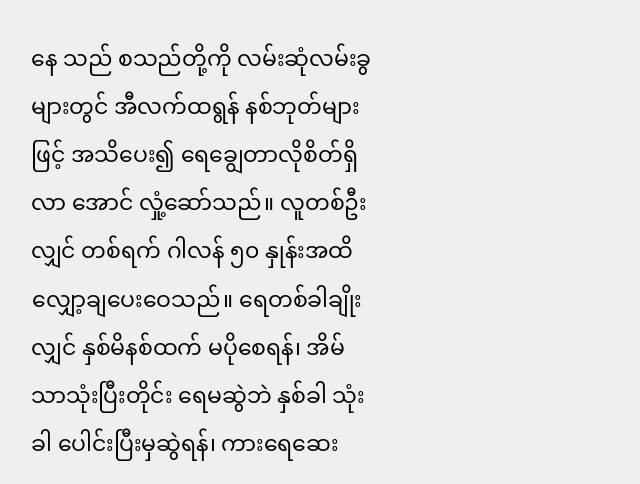နေ သည် စသည်တို့ကို လမ်းဆုံလမ်းခွများတွင် အီလက်ထရွန် နစ်ဘုတ်များဖြင့် အသိပေး၍ ရေချွေတာလိုစိတ်ရှိလာ အောင် လှုံ့ဆော်သည်။ လူတစ်ဦးလျှင် တစ်ရက် ဂါလန် ၅၀ နှုန်းအထိ လျှော့ချပေးဝေသည်။ ရေတစ်ခါချိုးလျှင် နှစ်မိနစ်ထက် မပိုစေရန်၊ အိမ်သာသုံးပြီးတိုင်း ရေမဆွဲဘဲ နှစ်ခါ သုံးခါ ပေါင်းပြီးမှဆွဲရန်၊ ကားရေဆေး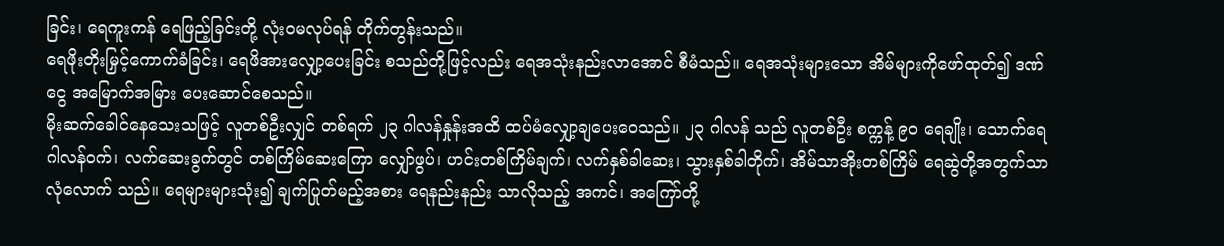ခြင်း၊ ရေကူးကန် ရေဖြည့်ခြင်းတို့ လုံးဝမလုပ်ရန် တိုက်တွန်းသည်။
ရေဖိုးတိုးမြှင့်ကောက်ခံခြင်း၊ ရေဖိအားလျှော့ပေးခြင်း စသည်တို့ဖြင့်လည်း ရေအသုံးနည်းလာအောင် စီမံသည်။ ရေအသုံးများသော အိမ်များကိုဖော်ထုတ်၍ ဒဏ်ငွေ အမြောက်အမြား ပေးဆောင်စေသည်။
မိုးဆက်ခေါင်နေသေးသဖြင့် လူတစ်ဦးလျှင် တစ်ရက် ၂၃ ဂါလန်နှုန်းအထိ ထပ်မံလျှော့ချပေးဝေသည်။ ၂၃ ဂါလန် သည် လူတစ်ဦး စက္ကန့် ၉၀ ရေချိုး၊ သောက်ရေ ဂါလန်ဝက်၊ လက်ဆေးခွက်တွင် တစ်ကြိမ်ဆေးကြော လျှော်ဖွပ်၊ ဟင်းတစ်ကြိမ်ချက်၊ လက်နှစ်ခါဆေး၊ သွားနှစ်ခါတိုက်၊ အိမ်သာအိုးတစ်ကြိမ် ရေဆွဲတို့အတွက်သာ လုံလောက် သည်။ ရေများများသုံး၍ ချက်ပြုတ်မည့်အစား ရေနည်းနည်း သာလိုသည့် အကင်၊ အကြော်တို့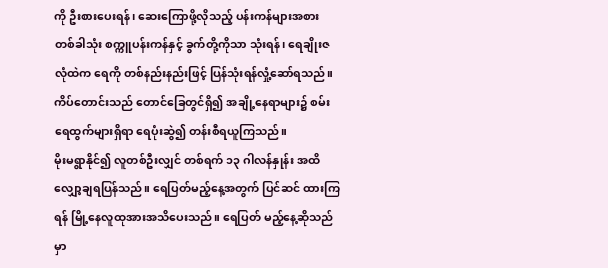ကို ဦးစားပေးရန်၊ ဆေးကြောဖို့လိုသည့် ပန်းကန်များအစား တစ်ခါသုံး စက္ကူပန်းကန်နှင့် ခွက်တို့ကိုသာ သုံးရန်၊ ရေချိုးဇလုံထဲက ရေကို တစ်နည်းနည်းဖြင့် ပြန်သုံးရန်လှုံ့ဆော်ရသည်။ ကိပ်တောင်းသည် တောင်ခြေတွင်ရှိ၍ အချို့နေရာများ၌ စမ်းရေထွက်များရှိရာ ရေပုံးဆွဲ၍ တန်းစီရယူကြသည်။
မိုးမရွာနိုင်၍ လူတစ်ဦးလျှင် တစ်ရက် ၁၃ ဂါလန်နှုန်း အထိ လျှော့ချရပြန်သည်။ ရေပြတ်မည့်နေ့အတွက် ပြင်ဆင် ထားကြရန် မြို့နေလူထုအားအသိပေးသည်။ ရေပြတ် မည့်နေ့ဆိုသည်မှာ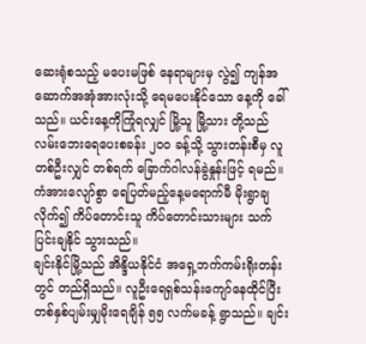ဆေးရုံစသည့် မပေးမဖြစ် နေရာများမှ လွဲ၍ ကျန်အဆောက်အအုံအားလုံးသို့ ရေမပေးနိုင်သော နေ့ကို ခေါ်သည်။ ယင်းနေ့ကိုကြုံရလျှင် မြို့သူ မြို့သား တို့သည် လမ်းဘေးရေပေးစခန်း ၂၀၀ ခန့်သို့ သွားတန်းစီမှ လူတစ်ဦးလျှင် တစ်ရက် ခြောက်ဂါလန်ခွဲနှုန်းဖြင့် ရမည်။ ကံအားလျော်စွာ ရေပြတ်မည့်နေ့မရောက်မီ မိုးရွာချလိုက်၍ ကိပ်တောင်းသူ ကိပ်တောင်းသားများ သက်ပြင်းချနိုင် သွားသည်။
ချင်းနိုင်မြို့သည် အိန္ဒိယနိုင်ငံ အရှေ့ဘက်ကမ်းရိုးတန်း တွင် တည်ရှိသည်။ လူဦးရေရှစ်သန်းကျော်နေထိုင်ပြီး တစ်နှစ်ပျမ်းမျှမိုးရေချိန် ၅၅ လက်မခန့် ရွာသည်။ ချင်း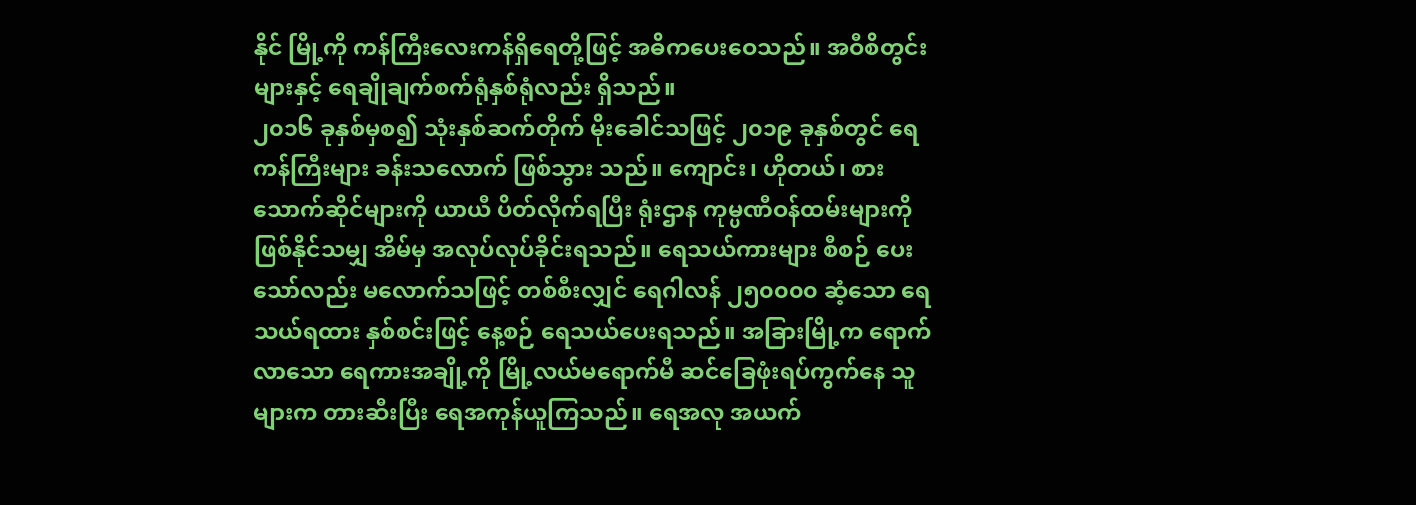နိုင် မြို့ကို ကန်ကြီးလေးကန်ရှိရေတို့ဖြင့် အဓိကပေးဝေသည်။ အဝီစိတွင်းများနှင့် ရေချိုချက်စက်ရုံနှစ်ရုံလည်း ရှိသည်။
၂၀၁၆ ခုနှစ်မှစ၍ သုံးနှစ်ဆက်တိုက် မိုးခေါင်သဖြင့် ၂၀၁၉ ခုနှစ်တွင် ရေကန်ကြီးများ ခန်းသလောက် ဖြစ်သွား သည်။ ကျောင်း၊ ဟိုတယ်၊ စားသောက်ဆိုင်များကို ယာယီ ပိတ်လိုက်ရပြီး ရုံးဌာန ကုမ္ပဏီဝန်ထမ်းများကို ဖြစ်နိုင်သမျှ အိမ်မှ အလုပ်လုပ်ခိုင်းရသည်။ ရေသယ်ကားများ စီစဉ် ပေးသော်လည်း မလောက်သဖြင့် တစ်စီးလျှင် ရေဂါလန် ၂၅၀၀၀၀ ဆံ့သော ရေသယ်ရထား နှစ်စင်းဖြင့် နေ့စဉ် ရေသယ်ပေးရသည်။ အခြားမြို့က ရောက်လာသော ရေကားအချို့ကို မြို့လယ်မရောက်မီ ဆင်ခြေဖုံးရပ်ကွက်နေ သူများက တားဆီးပြီး ရေအကုန်ယူကြသည်။ ရေအလု အယက်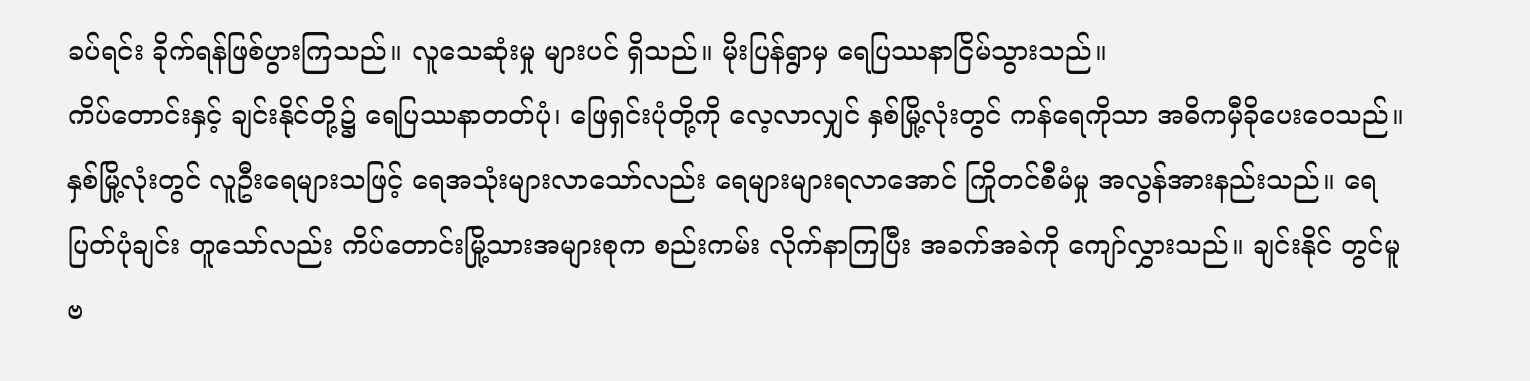ခပ်ရင်း ခိုက်ရန်ဖြစ်ပွားကြသည်။ လူသေဆုံးမှု များပင် ရှိသည်။ မိုးပြန်ရွာမှ ရေပြဿနာငြိမ်သွားသည်။
ကိပ်တောင်းနှင့် ချင်းနိုင်တို့၌ ရေပြဿနာတတ်ပုံ၊ ဖြေရှင်းပုံတို့ကို လေ့လာလျှင် နှစ်မြို့လုံးတွင် ကန်ရေကိုသာ အဓိကမှီခိုပေးဝေသည်။ နှစ်မြို့လုံးတွင် လူဦးရေများသဖြင့် ရေအသုံးများလာသော်လည်း ရေများများရလာအောင် ကြိုတင်စီမံမှု အလွန်အားနည်းသည်။ ရေပြတ်ပုံချင်း တူသော်လည်း ကိပ်တောင်းမြို့သားအများစုက စည်းကမ်း လိုက်နာကြပြီး အခက်အခဲကို ကျော်လွှားသည်။ ချင်းနိုင် တွင်မူ ဗ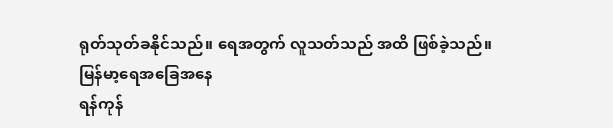ရုတ်သုတ်ခနိုင်သည်။ ရေအတွက် လူသတ်သည် အထိ ဖြစ်ခဲ့သည်။
မြန်မာ့ရေအခြေအနေ
ရန်ကုန်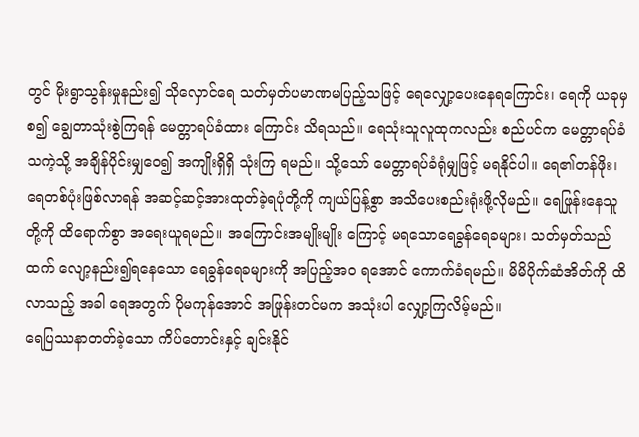တွင် မိုးရွာသွန်းမှုနည်း၍ သိုလှောင်ရေ သတ်မှတ်ပမာဏမပြည့်သဖြင့် ရေလျှော့ပေးနေရကြောင်း၊ ရေကို ယခုမှစ၍ ချွေတာသုံးစွဲကြရန် မေတ္တာရပ်ခံထား ကြောင်း သိရသည်။ ရေသုံးသူလူထုကလည်း စည်ပင်က မေတ္တာရပ်ခံသကဲ့သို့ အချိန်ပိုင်းမျှဝေ၍ အကျိုးရှိရှိ သုံးကြ ရမည်။ သို့သော် မေတ္တာရပ်ခံရုံမျှဖြင့် မရနိုင်ပါ။ ရေ၏တန်ဖိုး၊ ရေတစ်ပုံးဖြစ်လာရန် အဆင့်ဆင့်အားထုတ်ခဲ့ရပုံတို့ကို ကျယ်ပြန့်စွာ အသိပေးစည်းရုံးဖို့လိုမည်။ ရေဖြုန်းနေသူ တို့ကို ထိရောက်စွာ အရေးယူရမည်။ အကြောင်းအမျိုးမျိုး ကြောင့် မရသောရေခွန်ရေခများ၊ သတ်မှတ်သည်ထက် လျော့နည်း၍ရနေသော ရေခွန်ရေခများကို အပြည့်အဝ ရအောင် ကောက်ခံရမည်။ မိမိပိုက်ဆံအိတ်ကို ထိလာသည့် အခါ ရေအတွက် ပိုမကုန်အောင် အဖြုန်းတင်မက အသုံးပါ လျှော့ကြလိမ့်မည်။
ရေပြဿနာတတ်ခဲ့သော ကိပ်တောင်းနှင့် ချင်းနိုင်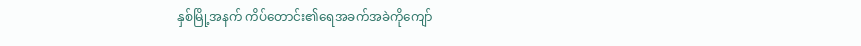နှစ်မြို့အနက် ကိပ်တောင်း၏ရေအခက်အခဲကိုကျော်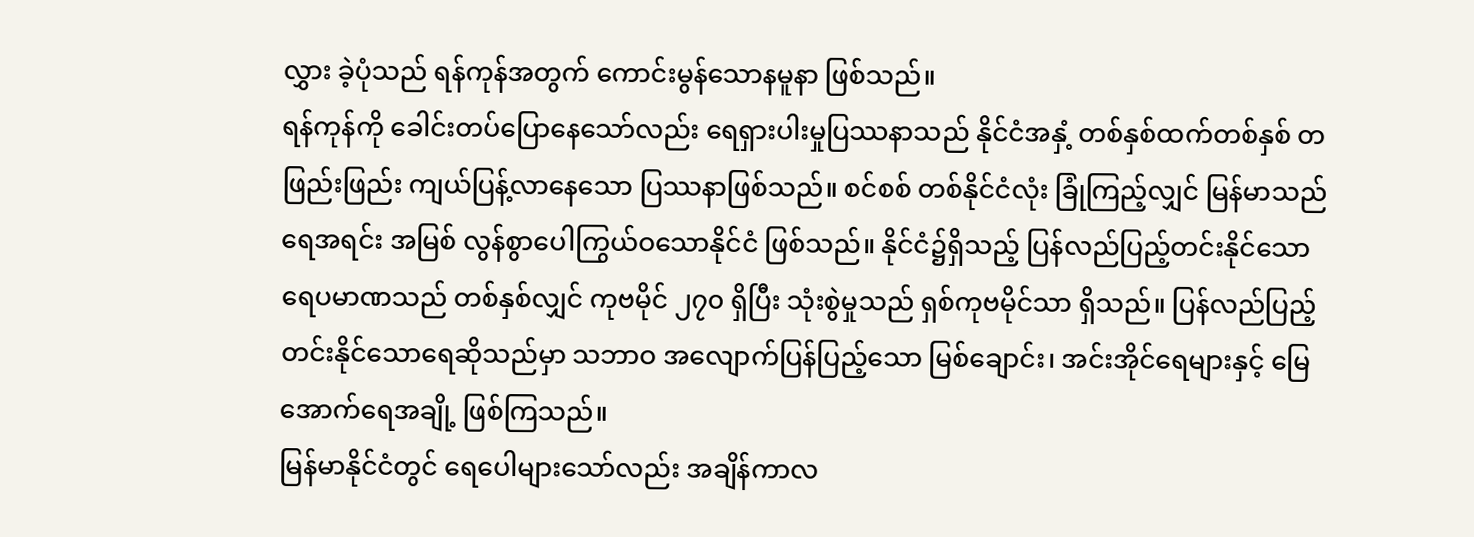လွှား ခဲ့ပုံသည် ရန်ကုန်အတွက် ကောင်းမွန်သောနမူနာ ဖြစ်သည်။
ရန်ကုန်ကို ခေါင်းတပ်ပြောနေသော်လည်း ရေရှားပါးမှုပြဿနာသည် နိုင်ငံအနှံ့ တစ်နှစ်ထက်တစ်နှစ် တဖြည်းဖြည်း ကျယ်ပြန့်လာနေသော ပြဿနာဖြစ်သည်။ စင်စစ် တစ်နိုင်ငံလုံး ခြုံကြည့်လျှင် မြန်မာသည် ရေအရင်း အမြစ် လွန်စွာပေါကြွယ်ဝသောနိုင်ငံ ဖြစ်သည်။ နိုင်ငံ၌ရှိသည့် ပြန်လည်ပြည့်တင်းနိုင်သောရေပမာဏသည် တစ်နှစ်လျှင် ကုဗမိုင် ၂၇၀ ရှိပြီး သုံးစွဲမှုသည် ရှစ်ကုဗမိုင်သာ ရှိသည်။ ပြန်လည်ပြည့်တင်းနိုင်သောရေဆိုသည်မှာ သဘာဝ အလျောက်ပြန်ပြည့်သော မြစ်ချောင်း၊ အင်းအိုင်ရေများနှင့် မြေအောက်ရေအချို့ ဖြစ်ကြသည်။
မြန်မာနိုင်ငံတွင် ရေပေါများသော်လည်း အချိန်ကာလ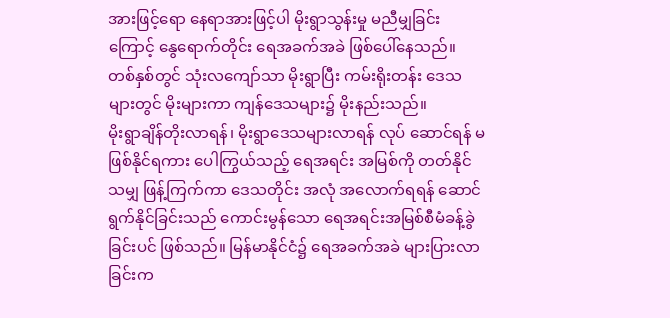အားဖြင့်ရော နေရာအားဖြင့်ပါ မိုးရွာသွန်းမှု မညီမျှခြင်း ကြောင့် နွေရောက်တိုင်း ရေအခက်အခဲ ဖြစ်ပေါ်နေသည်။ တစ်နှစ်တွင် သုံးလကျော်သာ မိုးရွာပြီး ကမ်းရိုးတန်း ဒေသများတွင် မိုးများကာ ကျန်ဒေသများ၌ မိုးနည်းသည်။
မိုးရွာချိန်တိုးလာရန်၊ မိုးရွာဒေသများလာရန် လုပ် ဆောင်ရန် မဖြစ်နိုင်ရကား ပေါကြွယ်သည့် ရေအရင်း အမြစ်ကို တတ်နိုင်သမျှ ဖြန့်ကြက်ကာ ဒေသတိုင်း အလုံ အလောက်ရရန် ဆောင်ရွက်နိုင်ခြင်းသည် ကောင်းမွန်သော ရေအရင်းအမြစ်စီမံခန့်ခွဲခြင်းပင် ဖြစ်သည်။ မြန်မာနိုင်ငံ၌ ရေအခက်အခဲ များပြားလာခြင်းက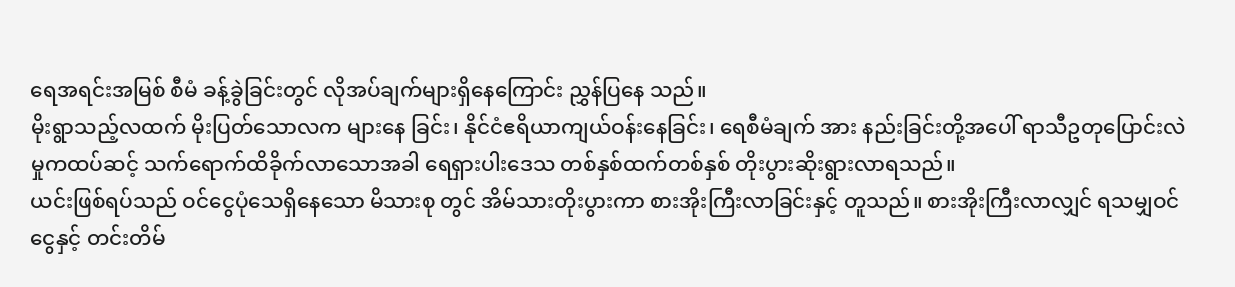ရေအရင်းအမြစ် စီမံ ခန့်ခွဲခြင်းတွင် လိုအပ်ချက်များရှိနေကြောင်း ညွှန်ပြနေ သည်။
မိုးရွာသည့်လထက် မိုးပြတ်သောလက များနေ ခြင်း၊ နိုင်ငံဧရိယာကျယ်ဝန်းနေခြင်း၊ ရေစီမံချက် အား နည်းခြင်းတို့အပေါ် ရာသီဥတုပြောင်းလဲမှုကထပ်ဆင့် သက်ရောက်ထိခိုက်လာသောအခါ ရေရှားပါးဒေသ တစ်နှစ်ထက်တစ်နှစ် တိုးပွားဆိုးရွားလာရသည်။
ယင်းဖြစ်ရပ်သည် ဝင်ငွေပုံသေရှိနေသော မိသားစု တွင် အိမ်သားတိုးပွားကာ စားအိုးကြီးလာခြင်းနှင့် တူသည်။ စားအိုးကြီးလာလျှင် ရသမျှဝင်ငွေနှင့် တင်းတိမ်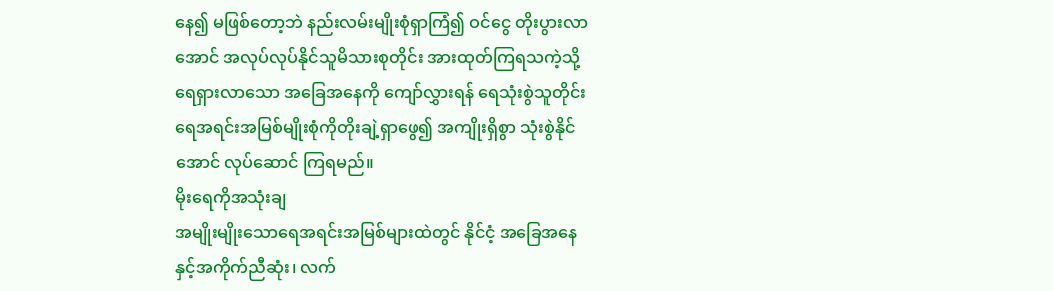နေ၍ မဖြစ်တော့ဘဲ နည်းလမ်းမျိုးစုံရှာကြံ၍ ဝင်ငွေ တိုးပွားလာအောင် အလုပ်လုပ်နိုင်သူမိသားစုတိုင်း အားထုတ်ကြရသကဲ့သို့ ရေရှားလာသော အခြေအနေကို ကျော်လွှားရန် ရေသုံးစွဲသူတိုင်း ရေအရင်းအမြစ်မျိုးစုံကိုတိုးချဲ့ရှာဖွေ၍ အကျိုးရှိစွာ သုံးစွဲနိုင်အောင် လုပ်ဆောင် ကြရမည်။
မိုးရေကိုအသုံးချ
အမျိုးမျိုးသောရေအရင်းအမြစ်များထဲတွင် နိုင်ငံ့ အခြေအနေနှင့်အကိုက်ညီဆုံး၊ လက်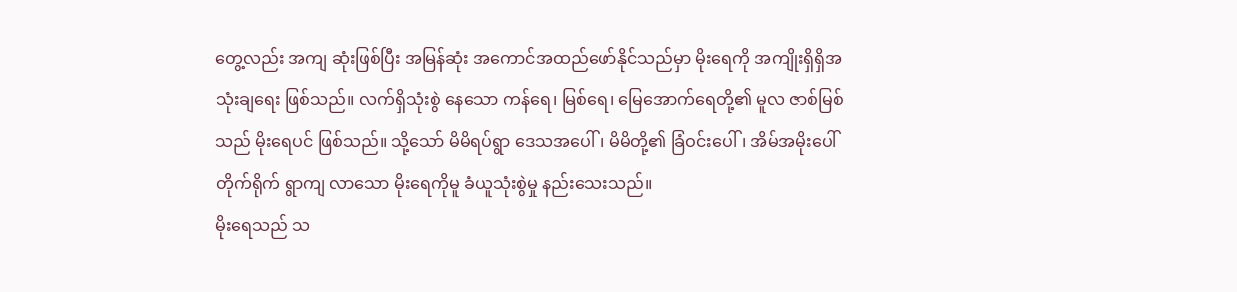တွေ့လည်း အကျ ဆုံးဖြစ်ပြီး အမြန်ဆုံး အကောင်အထည်ဖော်နိုင်သည်မှာ မိုးရေကို အကျိုးရှိရှိအသုံးချရေး ဖြစ်သည်။ လက်ရှိသုံးစွဲ နေသော ကန်ရေ၊ မြစ်ရေ၊ မြေအောက်ရေတို့၏ မူလ ဇာစ်မြစ်သည် မိုးရေပင် ဖြစ်သည်။ သို့သော် မိမိရပ်ရွာ ဒေသအပေါ်၊ မိမိတို့၏ ခြံဝင်းပေါ်၊ အိမ်အမိုးပေါ် တိုက်ရိုက် ရွာကျ လာသော မိုးရေကိုမူ ခံယူသုံးစွဲမှု နည်းသေးသည်။
မိုးရေသည် သ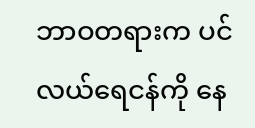ဘာဝတရားက ပင်လယ်ရေငန်ကို နေ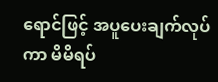ရောင်ဖြင့် အပူပေးချက်လုပ်ကာ မိမိရပ်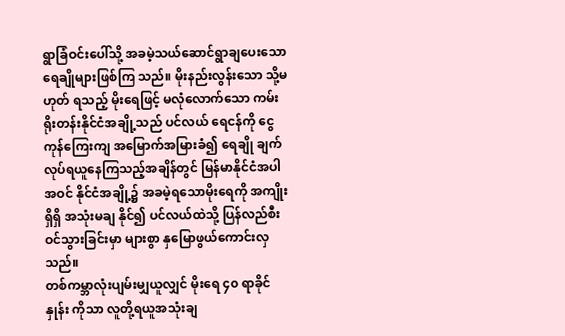ရွာခြံဝင်းပေါ်သို့ အခမဲ့သယ်ဆောင်ရွာချပေးသော ရေချိုများဖြစ်ကြ သည်။ မိုးနည်းလွန်းသော သို့မဟုတ် ရသည့် မိုးရေဖြင့် မလုံလောက်သော ကမ်းရိုးတန်းနိုင်ငံအချို့သည် ပင်လယ် ရေငန်ကို ငွေကုန်ကြေးကျ အမြောက်အမြားခံ၍ ရေချို ချက်လုပ်ရယူနေကြသည့်အချိန်တွင် မြန်မာနိုင်ငံအပါအဝင် နိုင်ငံအချို့၌ အခမဲ့ရသောမိုးရေကို အကျိုးရှိရှိ အသုံးမချ နိုင်၍ ပင်လယ်ထဲသို့ ပြန်လည်စီးဝင်သွားခြင်းမှာ များစွာ နှမြောဖွယ်ကောင်းလှသည်။
တစ်ကမ္ဘာလုံးပျမ်းမျှယူလျှင် မိုးရေ ၄၀ ရာခိုင်နှုန်း ကိုသာ လူတို့ရယူအသုံးချ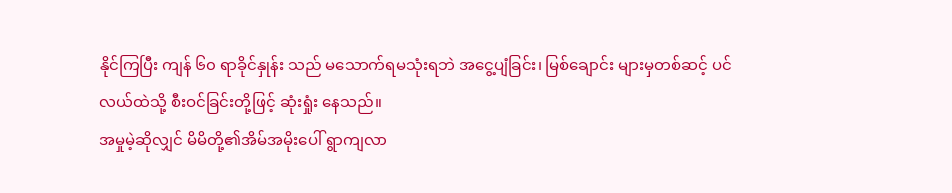နိုင်ကြပြီး ကျန် ၆၀ ရာခိုင်နှုန်း သည် မသောက်ရမသုံးရဘဲ အငွေ့ပျံခြင်း၊ မြစ်ချောင်း များမှတစ်ဆင့် ပင်လယ်ထဲသို့ စီးဝင်ခြင်းတို့ဖြင့် ဆုံးရှုံး နေသည်။
အမှုမဲ့ဆိုလျှင် မိမိတို့၏အိမ်အမိုးပေါ် ရွာကျလာ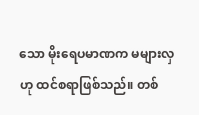သော မိုးရေပမာဏက မများလှဟု ထင်စရာဖြစ်သည်။ တစ်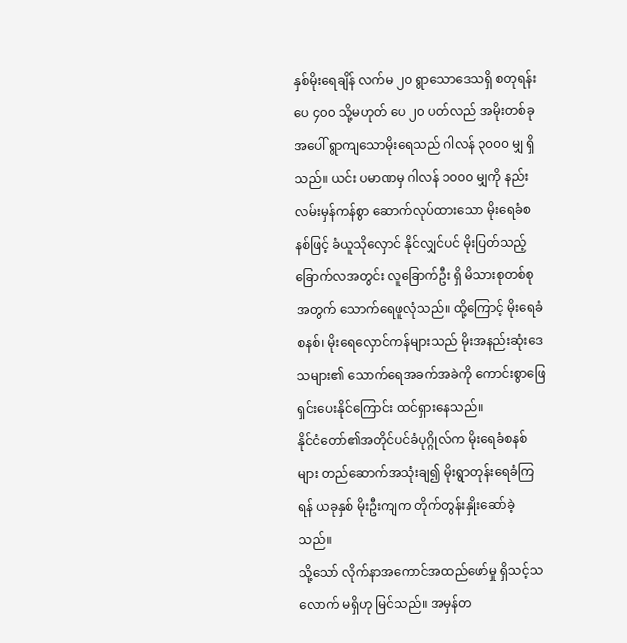နှစ်မိုးရေချိန် လက်မ ၂၀ ရွာသောဒေသရှိ စတုရန်းပေ ၄၀၀ သို့မဟုတ် ပေ ၂၀ ပတ်လည် အမိုးတစ်ခုအပေါ် ရွာကျသောမိုးရေသည် ဂါလန် ၃၀၀၀ မျှ ရှိသည်။ ယင်း ပမာဏမှ ဂါလန် ၁၀၀၀ မျှကို နည်းလမ်းမှန်ကန်စွာ ဆောက်လုပ်ထားသော မိုးရေခံစနစ်ဖြင့် ခံယူသိုလှောင် နိုင်လျှင်ပင် မိုးပြတ်သည့်ခြောက်လအတွင်း လူခြောက်ဦး ရှိ မိသားစုတစ်စုအတွက် သောက်ရေဖူလုံသည်။ ထို့ကြောင့် မိုးရေခံစနစ်၊ မိုးရေလှောင်ကန်များသည် မိုးအနည်းဆုံးဒေသများ၏ သောက်ရေအခက်အခဲကို ကောင်းစွာဖြေရှင်းပေးနိုင်ကြောင်း ထင်ရှားနေသည်။
နိုင်ငံတော်၏အတိုင်ပင်ခံပုဂ္ဂိုလ်က မိုးရေခံစနစ်များ တည်ဆောက်အသုံးချ၍ မိုးရွာတုန်းရေခံကြရန် ယခုနှစ် မိုးဦးကျက တိုက်တွန်းနှိုးဆော်ခဲ့သည်။
သို့သော် လိုက်နာအကောင်အထည်ဖော်မှု ရှိသင့်သလောက် မရှိဟု မြင်သည်။ အမှန်တ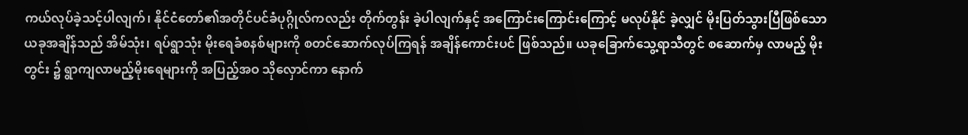ကယ်လုပ်ခဲ့သင့်ပါလျက်၊ နိုင်ငံတော်၏အတိုင်ပင်ခံပုဂ္ဂိုလ်ကလည်း တိုက်တွန်း ခဲ့ပါလျက်နှင့် အကြောင်းကြောင်းကြောင့် မလုပ်နိုင် ခဲ့လျှင် မိုးပြတ်သွားပြီဖြစ်သော ယခုအချိန်သည် အိမ်သုံး၊ ရပ်ရွာသုံး မိုးရေခံစနစ်များကို စတင်ဆောက်လုပ်ကြရန် အချိန်ကောင်းပင် ဖြစ်သည်။ ယခုခြောက်သွေ့ရာသီတွင် စဆောက်မှ လာမည့် မိုးတွင်း ၌ ရွာကျလာမည့်မိုးရေများကို အပြည့်အဝ သိုလှောင်ကာ နောက်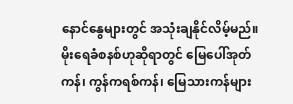နောင်နွေများတွင် အသုံးချနိုင်လိမ့်မည်။
မိုးရေခံစနစ်ဟုဆိုရာတွင် မြေပေါ်အုတ်ကန်၊ ကွန်ကရစ်ကန်၊ မြေသားကန်များ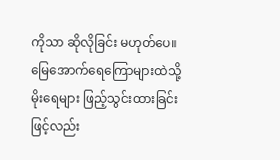ကိုသာ ဆိုလိုခြင်း မဟုတ်ပေ။ မြေအောက်ရေကြောများထဲသို့ မိုးရေများ ဖြည့်သွင်းထားခြင်းဖြင့်လည်း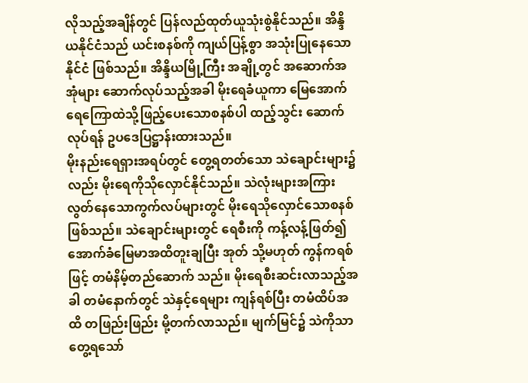လိုသည့်အချိန်တွင် ပြန်လည်ထုတ်ယူသုံးစွဲနိုင်သည်။ အိန္ဒိယနိုင်ငံသည် ယင်းစနစ်ကို ကျယ်ပြန့်စွာ အသုံးပြုနေသောနိုင်ငံ ဖြစ်သည်။ အိန္ဒိယမြို့ကြီး အချို့တွင် အဆောက်အအုံများ ဆောက်လုပ်သည့်အခါ မိုးရေခံယူကာ မြေအောက် ရေကြောထဲသို့ဖြည့်ပေးသောစနစ်ပါ ထည့်သွင်း ဆောက်လုပ်ရန် ဥပဒေပြဋ္ဌာန်းထားသည်။
မိုးနည်းရေရှားအရပ်တွင် တွေ့ရတတ်သော သဲချောင်းများ၌လည်း မိုးရေကိုသိုလှောင်နိုင်သည်။ သဲလုံးများအကြား လွတ်နေသောကွက်လပ်များတွင် မိုးရေသိုလှောင်သောစနစ် ဖြစ်သည်။ သဲချောင်းများတွင် ရေစီးကို ကန့်လန့်ဖြတ်၍ အောက်ခံမြေမာအထိတူးချပြီး အုတ် သို့မဟုတ် ကွန်ကရစ်ဖြင့် တမံနိမ့်တည်ဆောက် သည်။ မိုးရေစီးဆင်းလာသည့်အခါ တမံနောက်တွင် သဲနှင့်ရေများ ကျန်ရစ်ပြီး တမံထိပ်အထိ တဖြည်းဖြည်း မို့တက်လာသည်။ မျက်မြင်၌ သဲကိုသာ တွေ့ရသော်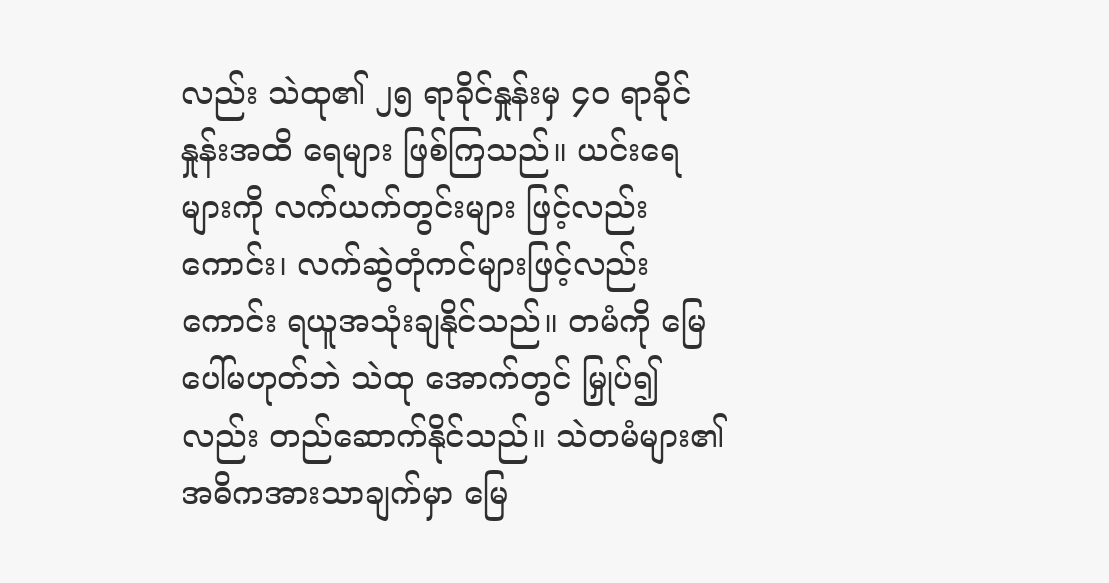လည်း သဲထု၏ ၂၅ ရာခိုင်နှုန်းမှ ၄၀ ရာခိုင်နှုန်းအထိ ရေများ ဖြစ်ကြသည်။ ယင်းရေများကို လက်ယက်တွင်းများ ဖြင့်လည်းကောင်း၊ လက်ဆွဲတုံကင်များဖြင့်လည်းကောင်း ရယူအသုံးချနိုင်သည်။ တမံကို မြေပေါ်မဟုတ်ဘဲ သဲထု အောက်တွင် မြှုပ်၍လည်း တည်ဆောက်နိုင်သည်။ သဲတမံများ၏ အဓိကအားသာချက်မှာ မြေ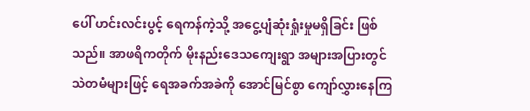ပေါ် ဟင်းလင်းပွင့် ရေကန်ကဲ့သို့ အငွေ့ပျံဆုံးရှုံးမှုမရှိခြင်း ဖြစ်သည်။ အာဖရိကတိုက် မိုးနည်းဒေသကျေးရွာ အများအပြားတွင် သဲတမံများဖြင့် ရေအခက်အခဲကို အောင်မြင်စွာ ကျော်လွှားနေကြ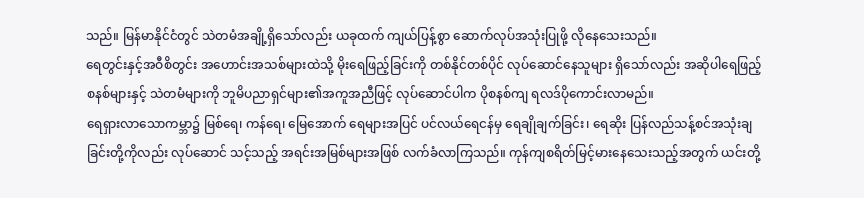သည်။ မြန်မာနိုင်ငံတွင် သဲတမံအချို့ရှိသော်လည်း ယခုထက် ကျယ်ပြန့်စွာ ဆောက်လုပ်အသုံးပြုဖို့ လိုနေသေးသည်။
ရေတွင်းနှင့်အဝီစိတွင်း အဟောင်းအသစ်များထဲသို့ မိုးရေဖြည့်ခြင်းကို တစ်နိုင်တစ်ပိုင် လုပ်ဆောင်နေသူများ ရှိသော်လည်း အဆိုပါရေဖြည့်စနစ်များနှင့် သဲတမံများကို ဘူမိပညာရှင်များ၏အကူအညီဖြင့် လုပ်ဆောင်ပါက ပိုစနစ်ကျ ရလဒ်ပိုကောင်းလာမည်။
ရေရှားလာသောကမ္ဘာ၌ မြစ်ရေ၊ ကန်ရေ၊ မြေအောက် ရေများအပြင် ပင်လယ်ရေငန်မှ ရေချိုချက်ခြင်း၊ ရေဆိုး ပြန်လည်သန့်စင်အသုံးချခြင်းတို့ကိုလည်း လုပ်ဆောင် သင့်သည့် အရင်းအမြစ်များအဖြစ် လက်ခံလာကြသည်။ ကုန်ကျစရိတ်မြင့်မားနေသေးသည့်အတွက် ယင်းတို့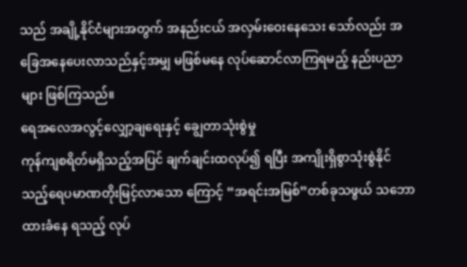သည် အချို့နိုင်ငံများအတွက် အနည်းငယ် အလှမ်းဝေးနေသေး သော်လည်း အခြေအနေပေးလာသည်နှင့်အမျှ မဖြစ်မနေ လုပ်ဆောင်လာကြရမည့် နည်းပညာများ ဖြစ်ကြသည်။
ရေအလေအလွင့်လျှော့ချရေးနှင့် ချွေတာသုံးစွဲမှု
ကုန်ကျစရိတ်မရှိသည့်အပြင် ချက်ချင်းထလုပ်၍ ရပြီး အကျိုးရှိစွာသုံးစွဲနိုင်သည့်ရေပမာဏတိုးမြင့်လာသော ကြောင့် “အရင်းအမြစ်”တစ်ခုသဖွယ် သဘောထားခံနေ ရသည့် လုပ်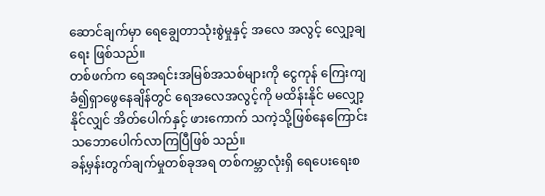ဆောင်ချက်မှာ ရေချွေတာသုံးစွဲမှုနှင့် အလေ အလွင့် လျှော့ချရေး ဖြစ်သည်။
တစ်ဖက်က ရေအရင်းအမြစ်အသစ်များကို ငွေကုန် ကြေးကျခံ၍ရှာဖွေနေချိန်တွင် ရေအလေအလွင့်ကို မထိန်းနိုင် မလျှော့နိုင်လျှင် အိတ်ပေါက်နှင့် ဖားကောက် သကဲ့သို့ဖြစ်နေကြောင်း သဘောပေါက်လာကြပြီဖြစ် သည်။
ခန့်မှန်းတွက်ချက်မှုတစ်ခုအရ တစ်ကမ္ဘာလုံးရှိ ရေပေးရေးစ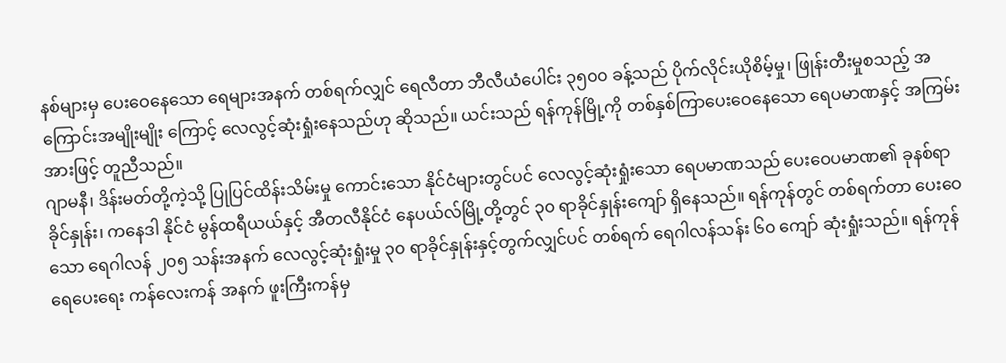နစ်များမှ ပေးဝေနေသော ရေများအနက် တစ်ရက်လျှင် ရေလီတာ ဘီလီယံပေါင်း ၃၅၀၀ ခန့်သည် ပိုက်လိုင်းယိုစိမ့်မှု၊ ဖြုန်းတီးမှုစသည့် အကြောင်းအမျိုးမျိုး ကြောင့် လေလွင့်ဆုံးရှုံးနေသည်ဟု ဆိုသည်။ ယင်းသည် ရန်ကုန်မြို့ကို တစ်နှစ်ကြာပေးဝေနေသော ရေပမာဏနှင့် အကြမ်းအားဖြင့် တူညီသည်။
ဂျာမနီ၊ ဒိန်းမတ်တို့ကဲ့သို့ ပြုပြင်ထိန်းသိမ်းမှု ကောင်းသော နိုင်ငံများတွင်ပင် လေလွင့်ဆုံးရှုံးသော ရေပမာဏသည် ပေးဝေပမာဏ၏ ခုနစ်ရာခိုင်နှုန်း၊ ကနေဒါ နိုင်ငံ မွန်ထရီယယ်နှင့် အီတလီနိုင်ငံ နေပယ်လ်မြို့တို့တွင် ၃၀ ရာခိုင်နှုန်းကျော် ရှိနေသည်။ ရန်ကုန်တွင် တစ်ရက်တာ ပေးဝေသော ရေဂါလန် ၂၀၅ သန်းအနက် လေလွင့်ဆုံးရှုံးမှု ၃၀ ရာခိုင်နှုန်းနှင့်တွက်လျှင်ပင် တစ်ရက် ရေဂါလန်သန်း ၆၀ ကျော် ဆုံးရှုံးသည်။ ရန်ကုန်ရေပေးရေး ကန်လေးကန် အနက် ဖူးကြီးကန်မှ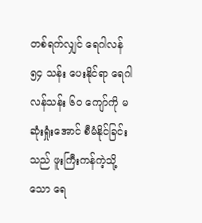တစ်ရက်လျှင် ရေဂါလန် ၅၄ သန်း ပေးနိုင်ရာ ရေဂါလန်သန်း ၆၀ ကျော်ကို မဆုံးရှုံးအောင် စီမံနိုင်ခြင်းသည် ဖူးကြီးကန်ကဲ့သို့သော ရေ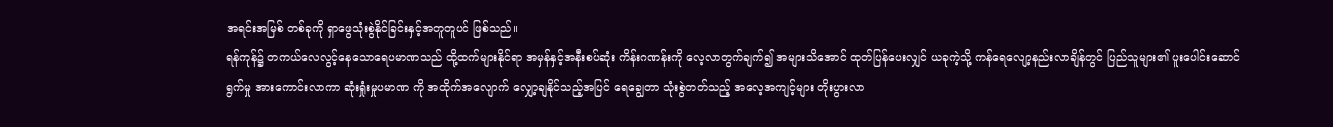အရင်းအမြစ် တစ်ခုကို ရှာဖွေသုံးစွဲနိုင်ခြင်းနှင့်အတူတူပင် ဖြစ်သည်။
ရန်ကုန်၌ တကယ်လေလွင့်နေသောရေပမာဏသည် ထို့ထက်များနိုင်ရာ အမှန်နှင့်အနီးစပ်ဆုံး ကိန်းဂဏန်းကို လေ့လာတွက်ချက်၍ အများသိအောင် ထုတ်ပြန်ပေးလျှင် ယခုကဲ့သို့ ကန်ရေလျော့နည်းလာချိန်တွင် ပြည်သူများ၏ ပူးပေါင်းဆောင်ရွက်မှု အားကောင်းလာကာ ဆုံးရှုံးမှုပမာဏ ကို အထိုက်အလျောက် လျှော့ချနိုင်သည့်အပြင် ရေချွေတာ သုံးစွဲတတ်သည့် အလေ့အကျင့်များ တိုးပွားလာ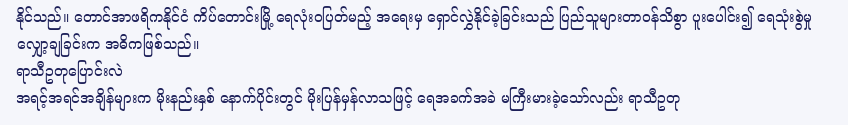နိုင်သည်။ တောင်အာဖရိကနိုင်ငံ ကိပ်တောင်းမြို့ ရေလုံးဝပြတ်မည့် အရေးမှ ရှောင်လွှဲနိုင်ခဲ့ခြင်းသည် ပြည်သူများတာဝန်သိစွာ ပူးပေါင်း၍ ရေသုံးစွဲမှု လျှော့ချခြင်းက အဓိကဖြစ်သည်။
ရာသီဥတုပြောင်းလဲ
အရင့်အရင်အချိန်များက မိုးနည်းနှစ် နောက်ပိုင်းတွင် မိုးပြန်မှန်လာသဖြင့် ရေအခက်အခဲ မကြီးမားခဲ့သော်လည်း ရာသီဥတု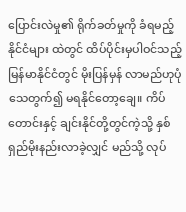ပြောင်းလဲမှု၏ ရိုက်ခတ်မှုကို ခံရမည့်နိုင်ငံများ ထဲတွင် ထိပ်ပိုင်းမှပါဝင်သည့် မြန်မာနိုင်ငံတွင် မိုးပြန်မှန် လာမည်ဟုပုံသေတွက်၍ မရနိုင်တော့ချေ။ ကိပ်တောင်းနှင့် ချင်းနိုင်တို့တွင်ကဲ့သို့ နှစ်ရှည်မိုးနည်းလာခဲ့လျှင် မည်သို့ လုပ်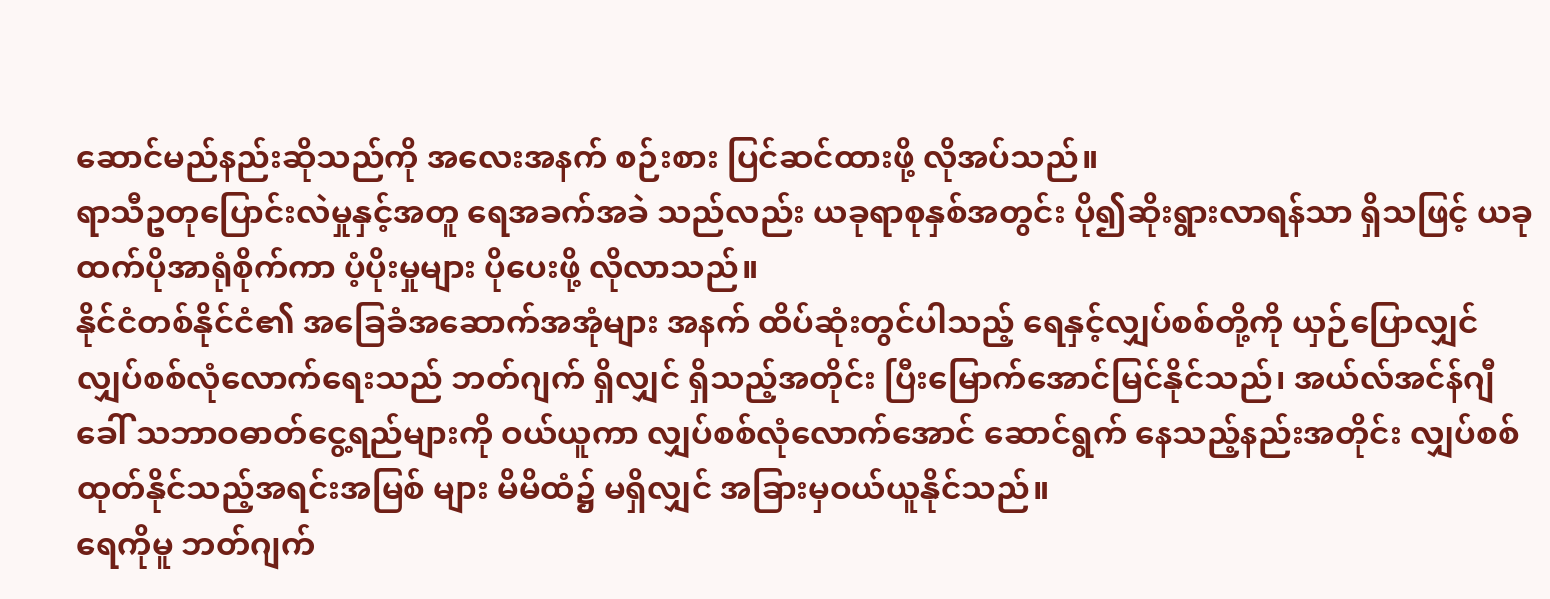ဆောင်မည်နည်းဆိုသည်ကို အလေးအနက် စဉ်းစား ပြင်ဆင်ထားဖို့ လိုအပ်သည်။
ရာသီဥတုပြောင်းလဲမှုနှင့်အတူ ရေအခက်အခဲ သည်လည်း ယခုရာစုနှစ်အတွင်း ပို၍ဆိုးရွားလာရန်သာ ရှိသဖြင့် ယခုထက်ပိုအာရုံစိုက်ကာ ပံ့ပိုးမှုများ ပိုပေးဖို့ လိုလာသည်။
နိုင်ငံတစ်နိုင်ငံ၏ အခြေခံအဆောက်အအုံများ အနက် ထိပ်ဆုံးတွင်ပါသည့် ရေနှင့်လျှပ်စစ်တို့ကို ယှဉ်ပြောလျှင် လျှပ်စစ်လုံလောက်ရေးသည် ဘတ်ဂျက် ရှိလျှင် ရှိသည့်အတိုင်း ပြီးမြောက်အောင်မြင်နိုင်သည်၊ အယ်လ်အင်န်ဂျီ ခေါ် သဘာဝဓာတ်ငွေ့ရည်များကို ဝယ်ယူကာ လျှပ်စစ်လုံလောက်အောင် ဆောင်ရွက် နေသည့်နည်းအတိုင်း လျှပ်စစ်ထုတ်နိုင်သည့်အရင်းအမြစ် များ မိမိထံ၌ မရှိလျှင် အခြားမှဝယ်ယူနိုင်သည်။
ရေကိုမူ ဘတ်ဂျက်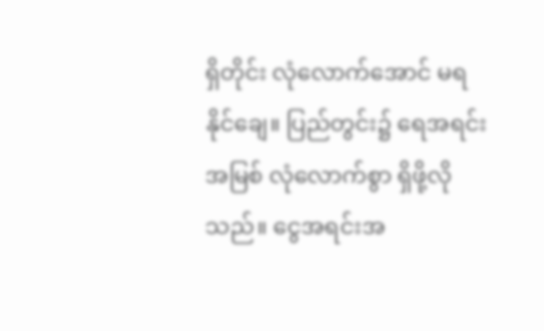ရှိတိုင်း လုံလောက်အောင် မရနိုင်ချေ။ ပြည်တွင်း၌ ရေအရင်းအမြစ် လုံလောက်စွာ ရှိဖို့လိုသည်။ ငွေအရင်းအ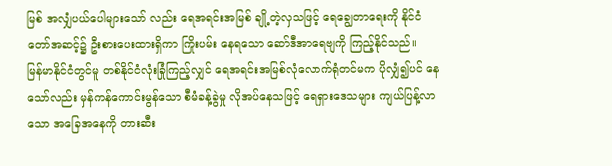မြစ် အလျှံပယ်ပေါများသော် လည်း ရေအရင်းအမြစ် ချို့တဲ့လှသဖြင့် ရေချွေတာရေးကို နိုင်ငံတော်အဆင့်၌ ဦးစားပေးထားရှိကာ ကြိုးပမ်း နေရသော ဆော်ဒီအာရေဗျကို ကြည့်နိုင်သည်။
မြန်မာနိုင်ငံတွင်မူ တစ်နိုင်ငံလုံးခြုံကြည့်လျှင် ရေအရင်းအမြစ်လုံလောက်ရုံတင်မက ပိုလျှံ၍ပင် နေသော်လည်း မှန်ကန်ကောင်းမွန်သော စီမံခန့်ခွဲမှု လိုအပ်နေသဖြင့် ရေရှားဒေသများ ကျယ်ပြန့်လာသော အခြေအနေကို တားဆီး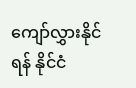ကျော်လွှားနိုင်ရန် နိုင်ငံ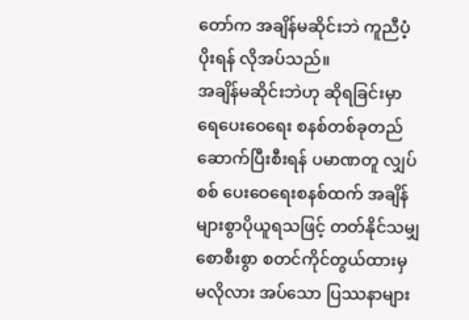တော်က အချိန်မဆိုင်းဘဲ ကူညီပံ့ပိုးရန် လိုအပ်သည်။
အချိန်မဆိုင်းဘဲဟု ဆိုရခြင်းမှာ ရေပေးဝေရေး စနစ်တစ်ခုတည်ဆောက်ပြီးစီးရန် ပမာဏတူ လျှပ်စစ် ပေးဝေရေးစနစ်ထက် အချိန်များစွာပိုယူရသဖြင့် တတ်နိုင်သမျှ စောစီးစွာ စတင်ကိုင်တွယ်ထားမှ မလိုလား အပ်သော ပြဿနာများ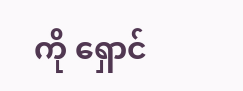ကို ရှောင်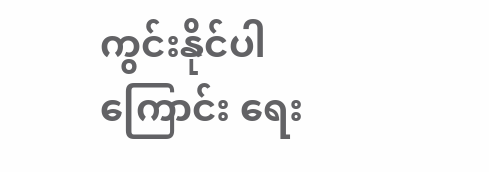ကွင်းနိုင်ပါကြောင်း ရေး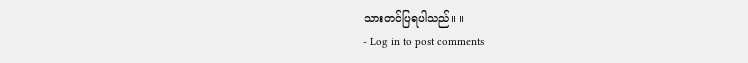သားတင်ပြရပါသည်။ ။
- Log in to post comments